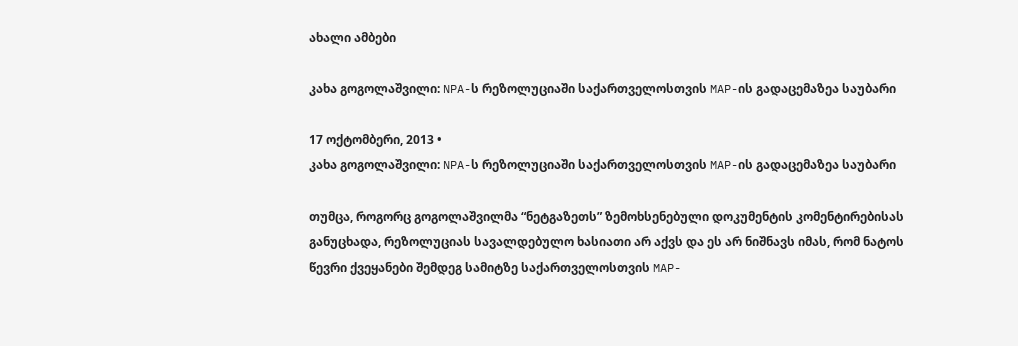ახალი ამბები

კახა გოგოლაშვილი: NPA-ს რეზოლუციაში საქართველოსთვის MAP-ის გადაცემაზეა საუბარი

17 ოქტომბერი, 2013 •
კახა გოგოლაშვილი: NPA-ს რეზოლუციაში საქართველოსთვის MAP-ის გადაცემაზეა საუბარი

თუმცა, როგორც გოგოლაშვილმა “ნეტგაზეთს” ზემოხსენებული დოკუმენტის კომენტირებისას განუცხადა, რეზოლუციას სავალდებულო ხასიათი არ აქვს და ეს არ ნიშნავს იმას, რომ ნატოს წევრი ქვეყანები შემდეგ სამიტზე საქართველოსთვის MAP-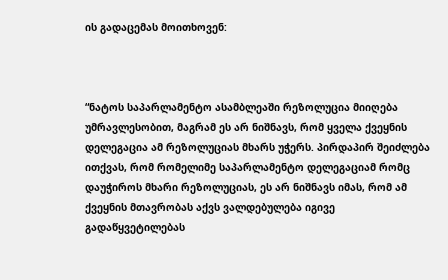ის გადაცემას მოითხოვენ:



“ნატოს საპარლამენტო ასამბლეაში რეზოლუცია მიიღება უმრავლესობით, მაგრამ ეს არ ნიშნავს, რომ ყველა ქვეყნის დელეგაცია ამ რეზოლუციას მხარს უჭერს. პირდაპირ შეიძლება ითქვას, რომ რომელიმე საპარლამენტო დელეგაციამ რომც დაუჭიროს მხარი რეზოლუციას, ეს არ ნიშნავს იმას, რომ ამ ქვეყნის მთავრობას აქვს ვალდებულება იგივე გადაწყვეტილებას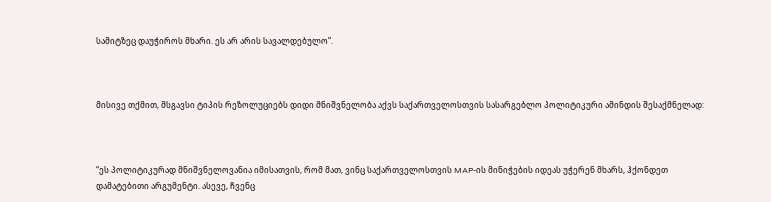სამიტზეც დაუჭიროს მხარი. ეს არ არის სავალდებულო”.



მისივე თქმით, მსგავსი ტიპის რეზოლუციებს დიდი მნიშვნელობა აქვს საქართველოსთვის სასარგებლო პოლიტიკური ამინდის შესაქმნელად:



“ეს პოლიტიკურად მნიშვნელოვანია იმისათვის, რომ მათ, ვინც საქართველოსთვის MAP-ის მინიჭების იდეას უჭერენ მხარს, ჰქონდეთ დამატებითი არგუმენტი. ასევე, ჩვენც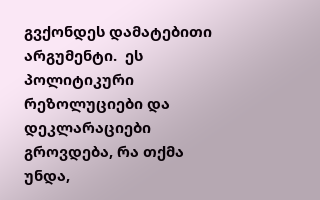გვქონდეს დამატებითი არგუმენტი.  ეს პოლიტიკური რეზოლუციები და დეკლარაციები გროვდება, რა თქმა უნდა,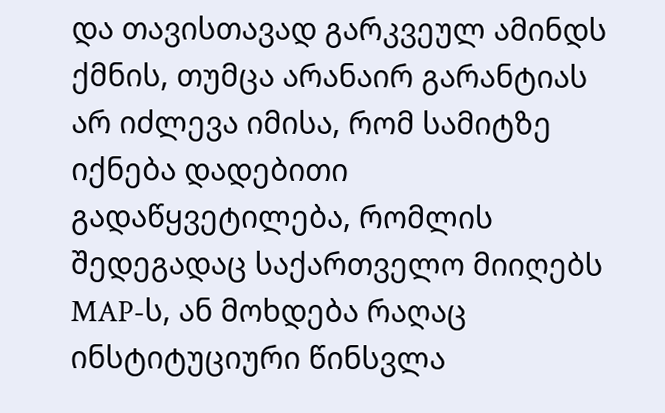და თავისთავად გარკვეულ ამინდს ქმნის, თუმცა არანაირ გარანტიას არ იძლევა იმისა, რომ სამიტზე იქნება დადებითი გადაწყვეტილება, რომლის შედეგადაც საქართველო მიიღებს MAP-ს, ან მოხდება რაღაც ინსტიტუციური წინსვლა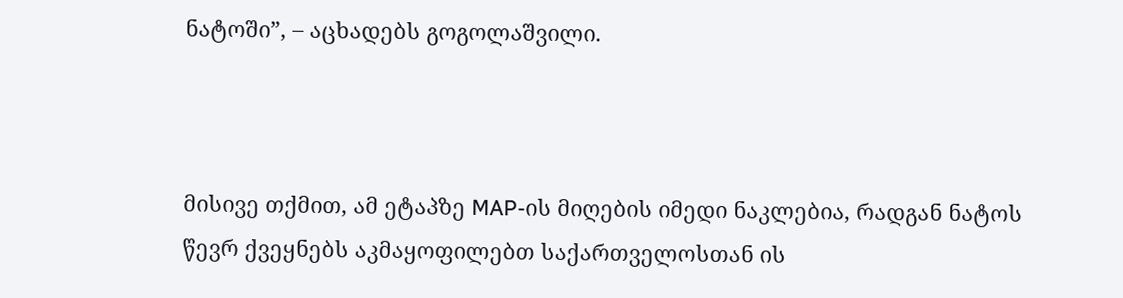ნატოში”, – აცხადებს გოგოლაშვილი.



მისივე თქმით, ამ ეტაპზე MAP-ის მიღების იმედი ნაკლებია, რადგან ნატოს წევრ ქვეყნებს აკმაყოფილებთ საქართველოსთან ის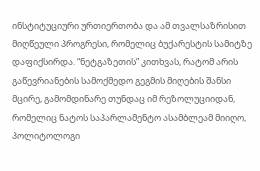ინსტიტუციური ურთიერთობა და ამ თვალსაზრისით მიღწეული პროგრესი, რომელიც ბუქარესტის სამიტზე დაფიქსირდა. “ნეტგაზეთის” კითხვას, რატომ არის გაწევრიანების სამოქმედო გეგმის მიღების შანსი მცირე, გამომდინარე თუნდაც იმ რეზოლუციიდან, რომელიც ნატოს საპარლამენტო ასამბლეამ მიიღო, პოლიტოლოგი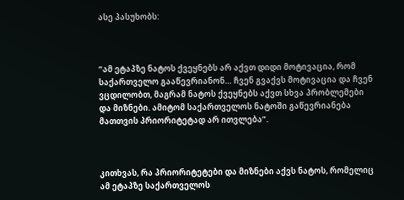ასე პასუხობს:



“ამ ეტაპზე ნატოს ქვეყნებს არ აქვთ დიდი მოტივაცია, რომ საქართველო გააწევრიანონ… ჩვენ გვაქვს მოტივაცია და ჩვენ ვცდილობთ, მაგრამ ნატოს ქვეყნებს აქვთ სხვა პრობლემები და მიზნები. ამიტომ საქართველოს ნატოში გაწევრიანება მათთვის პრიორიტეტად არ ითვლება”.



კითხვას, რა პრიორიტეტები და მიზნები აქვს ნატოს, რომელიც ამ ეტაპზე საქართველოს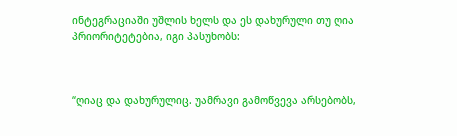ინტეგრაციაში უშლის ხელს და ეს დახურული თუ ღია პრიორიტეტებია, იგი პასუხობს:



“ღიაც და დახურულიც. უამრავი გამოწვევა არსებობს,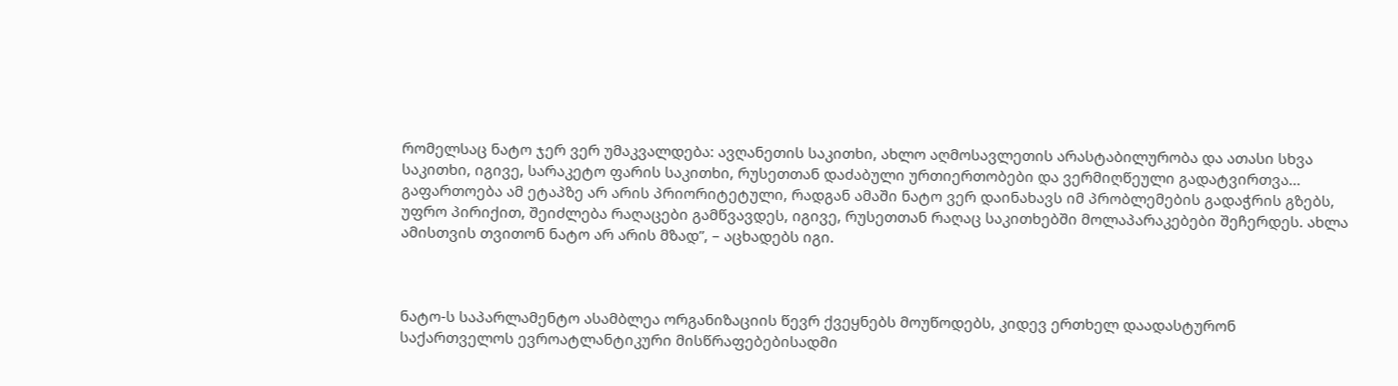რომელსაც ნატო ჯერ ვერ უმაკვალდება: ავღანეთის საკითხი, ახლო აღმოსავლეთის არასტაბილურობა და ათასი სხვა საკითხი, იგივე, სარაკეტო ფარის საკითხი, რუსეთთან დაძაბული ურთიერთობები და ვერმიღწეული გადატვირთვა… გაფართოება ამ ეტაპზე არ არის პრიორიტეტული, რადგან ამაში ნატო ვერ დაინახავს იმ პრობლემების გადაჭრის გზებს, უფრო პირიქით, შეიძლება რაღაცები გამწვავდეს, იგივე, რუსეთთან რაღაც საკითხებში მოლაპარაკებები შეჩერდეს. ახლა ამისთვის თვითონ ნატო არ არის მზად”, – აცხადებს იგი.



ნატო-ს საპარლამენტო ასამბლეა ორგანიზაციის წევრ ქვეყნებს მოუწოდებს, კიდევ ერთხელ დაადასტურონ საქართველოს ევროატლანტიკური მისწრაფებებისადმი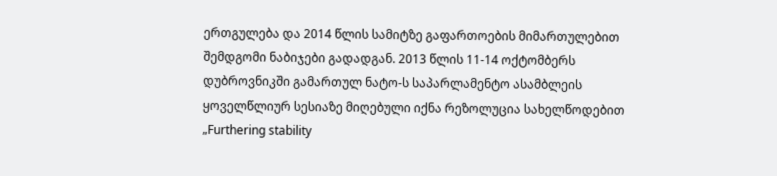ერთგულება და 2014 წლის სამიტზე გაფართოების მიმართულებით შემდგომი ნაბიჯები გადადგან. 2013 წლის 11-14 ოქტომბერს დუბროვნიკში გამართულ ნატო-ს საპარლამენტო ასამბლეის ყოველწლიურ სესიაზე მიღებული იქნა რეზოლუცია სახელწოდებით „Furthering stability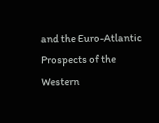and the Euro-Atlantic Prospects of the Western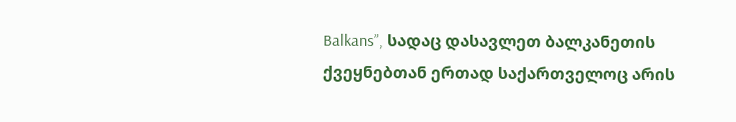Balkans”, სადაც დასავლეთ ბალკანეთის ქვეყნებთან ერთად საქართველოც არის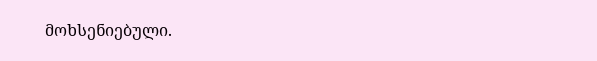მოხსენიებული.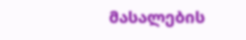მასალების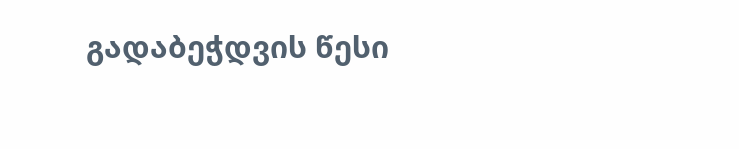გადაბეჭდვის წესი